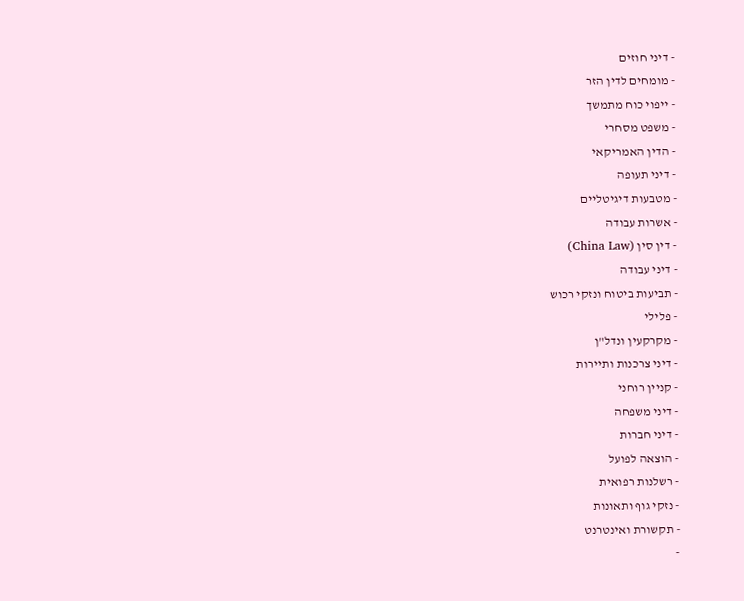- דיני חוזים
- מומחים לדין הזר
- ייפוי כוח מתמשך
- משפט מסחרי
- הדין האמריקאי
- דיני תעופה
- מטבעות דיגיטליים
- אשרות עבודה
- דין סין (China Law)
- דיני עבודה
- תביעות ביטוח ונזקי רכוש
- פלילי
- מקרקעין ונדל"ן
- דיני צרכנות ותיירות
- קניין רוחני
- דיני משפחה
- דיני חברות
- הוצאה לפועל
- רשלנות רפואית
- נזקי גוף ותאונות
- תקשורת ואינטרנט
-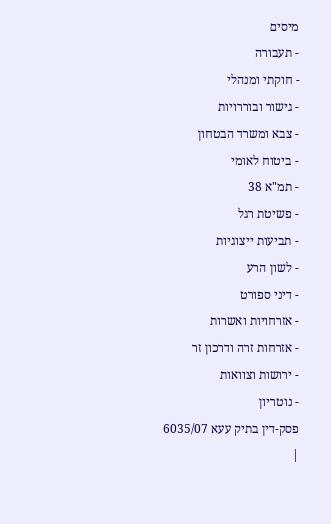מיסים
- תעבורה
- חוקתי ומנהלי
- גישור ובוררויות
- צבא ומשרד הבטחון
- ביטוח לאומי
- תמ"א 38
- פשיטת רגל
- תביעות ייצוגיות
- לשון הרע
- דיני ספורט
- אזרחויות ואשרות
- אזרחות זרה ודרכון זר
- ירושות וצוואות
- נוטריון
פסק-דין בתיק עעא 6035/07
|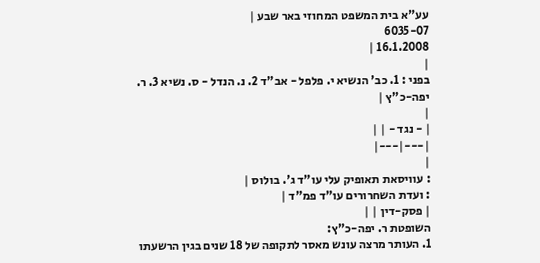עע"א בית המשפט המחוזי באר שבע |
6035-07
16.1.2008 |
|
בפני : 1. כב' הנשיא י. פלפל - אב"ד 2. נ. הנדל - ס. נשיא 3. ר. יפה-כ"ץ |
|
| - נגד - | |
|---|---|
|
: עוויסאת תאופיק עלי עו"ד ג'. בולוס |
: ועדת השחרורים עו"ד פמ"ד |
| פסק-דין | |
השופטת ר. יפה-כ"ץ:
1. העותר מרצה עונש מאסר לתקופה של 18 שנים בגין הרשעתו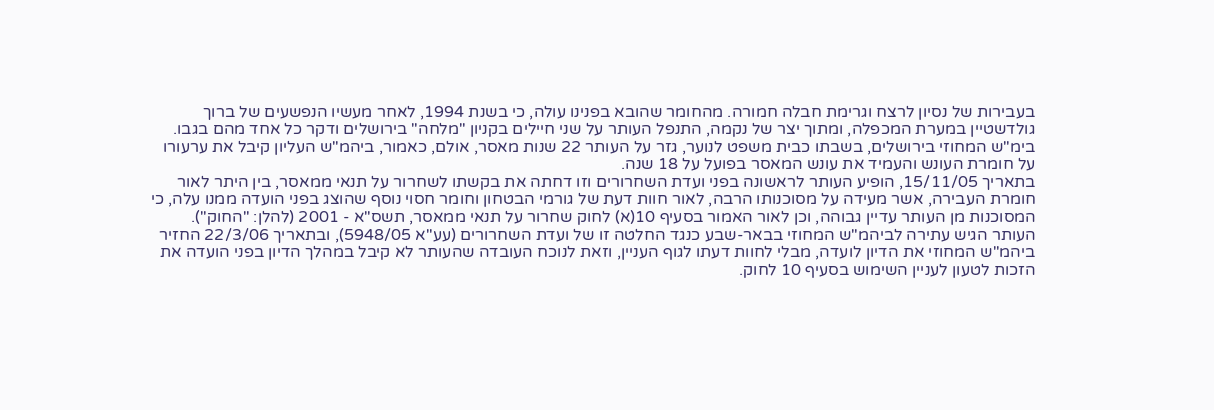בעבירות של נסיון לרצח וגרימת חבלה חמורה. מהחומר שהובא בפנינו עולה, כי בשנת 1994, לאחר מעשיו הנפשעים של ברוך גולדשטיין במערת המכפלה, ומתוך יצר של נקמה, התנפל העותר על שני חיילים בקניון "מלחה" בירושלים ודקר כל אחד מהם בגבו. בימ"ש המחוזי בירושלים, בשבתו כבית משפט לנוער, גזר על העותר 22 שנות מאסר, אולם, כאמור, ביהמ"ש העליון קיבל את ערעורו על חומרת העונש והעמיד את עונש המאסר בפועל על 18 שנה.
בתאריך 15/11/05, הופיע העותר לראשונה בפני ועדת השחרורים וזו דחתה את בקשתו לשחרור על תנאי ממאסר, בין היתר לאור חומרת העבירה, אשר מעידה על מסוכנותו הרבה, לאור חוות דעת של גורמי הבטחון וחומר חסוי נוסף שהוצג בפני הועדה ממנו עלה, כי המסוכנות מן העותר עדיין גבוהה, וכן לאור האמור בסעיף 10(א) לחוק שחרור על תנאי ממאסר, תשס"א - 2001 (להלן: "החוק").
העותר הגיש עתירה לביהמ"ש המחוזי בבאר-שבע כנגד החלטה זו של ועדת השחרורים (עע"א 5948/05), ובתאריך 22/3/06 החזיר ביהמ"ש המחוזי את הדיון לועדה, מבלי לחוות דעתו לגוף העניין, וזאת לנוכח העובדה שהעותר לא קיבל במהלך הדיון בפני הועדה את הזכות לטעון לעניין השימוש בסעיף 10 לחוק.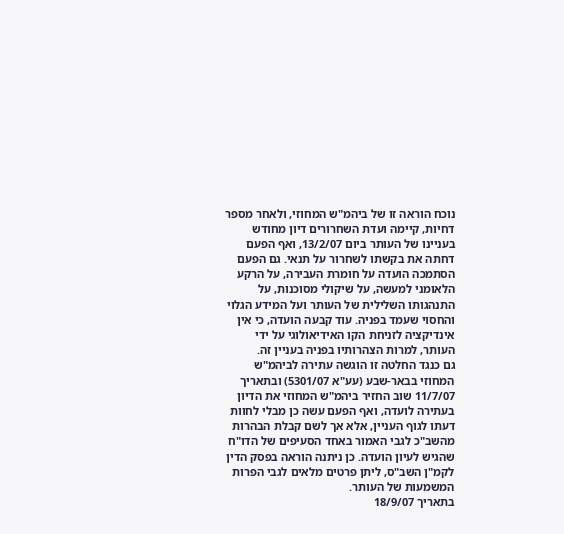נוכח הוראה זו של ביהמ"ש המחוזי, ולאחר מספר דחיות, קיימה ועדת השחרורים דיון מחודש בעניינו של העותר ביום 13/2/07, ואף הפעם דחתה את בקשתו לשחרור על תנאי. גם הפעם הסתמכה הועדה על חומרת העבירה, על הרקע הלאומני למעשה, על שיקולי מסוכנות, על התנהגותו השלילית של העותר ועל המידע הגלוי והחסוי שעמד בפניה. עוד קבעה הועדה, כי אין אינדיקציה לזניחת הקו האידיאולוגי על ידי העותר, למרות הצהרותיו בפניה בעניין זה.
גם כנגד החלטה זו הוגשה עתירה לביהמ"ש המחוזי בבאר-שבע (עע"א 5301/07) ובתאריך 11/7/07 שוב החזיר ביהמ"ש המחוזי את הדיון בעתירה לועדה, ואף הפעם עשה כן מבלי לחוות דעתו לגוף העניין, אלא אך לשם קבלת הבהרות מהשב"כ לגבי האמור באחד הסעיפים של הדו"ח שהגיש לעיון הועדה. כן ניתנה הוראה בפסק הדין לקמ"ן השב"ס, ליתן פרטים מלאים לגבי הפרות המשמעות של העותר.
בתאריך 18/9/07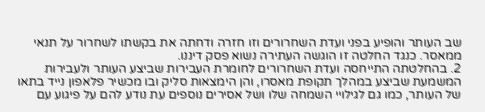שב העותר והופיע בפני ועדת השחרורים וזו חזרה ודחתה את בקשתו לשחרור על תנאי ממאסר. כנגד החלטה זו הוגשה העתירה נשוא פסק דיננו.
2. בהחלטתה התייחסה ועדת השחרורים לחומרת העבירות שביצע העותר ולעבירות המשמעת שביצע במהלך תקופת מאסרו, והן הימצאות סליק ובו מכשיר פלאפון נייד בתאו של העותר, כמו גם לגילויי השמחה שלו ושל אסירים נוספים עת נודע להם על פיגוע עם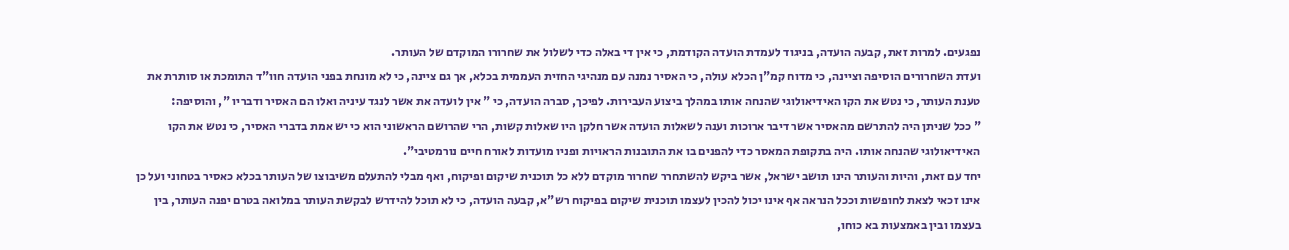נפגעים. למרות זאת, קבעה הועדה, בניגוד לעמדת הועדה הקודמת, כי אין די באלה כדי לשלול את שחרורו המוקדם של העותר.
ועדת השחרורים הוסיפה וציינה, כי מדוח קמ"ן הכלא עולה, כי האסיר נמנה עם מנהיגי החזית העממית בכלא, אך גם ציינה, כי לא מונחת בפני הועדה חוו"ד התומכת או סותרת את טענת העותר, כי נטש את הקו האידיאולוגי שהנחה אותו במהלך ביצוע העבירות. לפיכך, סברה הועדה, כי " אין לועדה את אשר לנגד עיניה ואלו הם האסיר ודבריו ", והוסיפה:
" ככל שניתן היה להתרשם מהאסיר אשר דיבר ארוכות וענה לשאלות הועדה אשר חלקן היו שאלות קשות, הרי שהרושם הראשוני הוא כי יש אמת בדברי האסיר, כי נטש את הקו האידיאולוגי שהנחה אותו. היה בתקופת המאסר כדי להפנים בו את התובנות הראויות ופניו מועדות לאורח חיים נורמטיבי".
יחד עם זאת, והיות והעותר הינו תושב ישראל, אשר ביקש להשתחרר שחרור מוקדם ללא כל תוכנית שיקום ופיקוח, ואף מבלי להתעלם משיבוצו של העותר בכלא כאסיר בטחוני ועל כן אינו זכאי לצאת לחופשות וככל הנראה אף אינו יכול להכין לעצמו תוכנית שיקום בפיקוח רש"א, קבעה הועדה, כי לא תוכל להידרש לבקשת העותר במלואה בטרם יפנה העותר, בין בעצמו ובין באמצעות בא כוחו,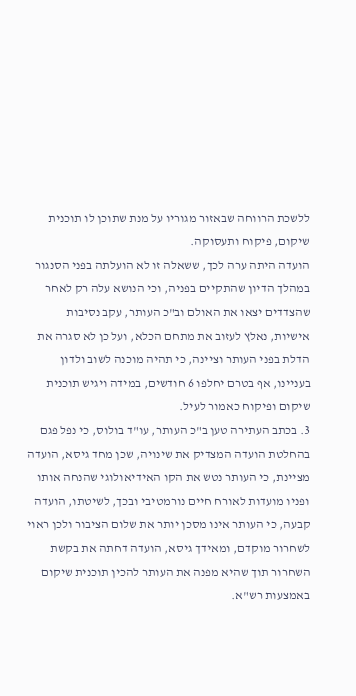ללשכת הרווחה שבאזור מגוריו על מנת שתוכן לו תוכנית שיקום, פיקוח ותעסוקה.
הועדה היתה ערה לכך, ששאלה זו לא הועלתה בפני הסנגור במהלך הדיון שהתקיים בפניה, וכי הנושא עלה רק לאחר שהצדדים יצאו את האולם וב"כ העותר, עקב נסיבות אישיות, נאלץ לעזוב את מתחם הכלא, ועל כן לא סגרה את הדלת בפני העותר וציינה, כי תהיה מוכנה לשוב ולדון בעניינו, אף בטרם יחלפו 6 חודשים, במידה ויגיש תוכנית שיקום ופיקוח כאמור לעיל.
3. בכתב העתירה טען ב"כ העותר, עו"ד בולוס, כי נפל פגם בהחלטת הועדה המצדיק את שינויה, שכן מחד גיסא, הועדה מציינת, כי העותר נטש את הקו האידיאולוגי שהנחה אותו ופניו מועדות לאורח חיים נורמטיבי ובכך, לשיטתו, הועדה קבעה, כי העותר אינו מסכן יותר את שלום הציבור ולכן ראוי לשחרור מוקדם, ומאידך גיסא, הועדה דחתה את בקשת השחרור תוך שהיא מפנה את העותר להכין תוכנית שיקום באמצעות רש"א.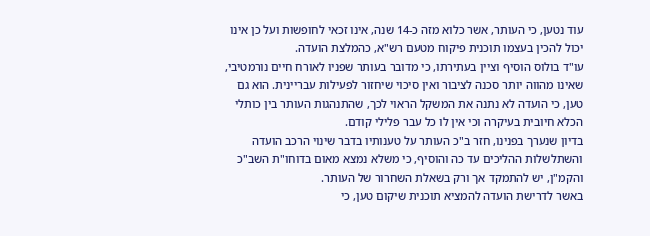עוד נטען, כי העותר, אשר כלוא מזה כ-14 שנה, אינו זכאי לחופשות ועל כן אינו יכול להכין בעצמו תוכנית פיקוח מטעם רש"א, כהמלצת הועדה.
עו"ד בולוס הוסיף וציין בעתירתו, כי מדובר בעותר שפניו לאורח חיים נורמטיבי, שאינו מהווה יותר סכנה לציבור ואין סיכוי שיחזור לפעילות עבריינית. הוא גם טען, כי הועדה לא נתנה את המשקל הראוי לכך, שהתנהגות העותר בין כותלי הכלא חיובית בעיקרה וכי אין לו כל עבר פלילי קודם.
בדיון שנערך בפנינו, חזר ב"כ העותר על טענותיו בדבר שינוי הרכב הועדה והשתלשלות ההליכים עד כה והוסיף, כי משלא נמצא מאום בדוחו"ת השב"כ והקמ"ן, יש להתמקד אך ורק בשאלת השחרור של העותר.
באשר לדרישת הועדה להמציא תוכנית שיקום טען, כי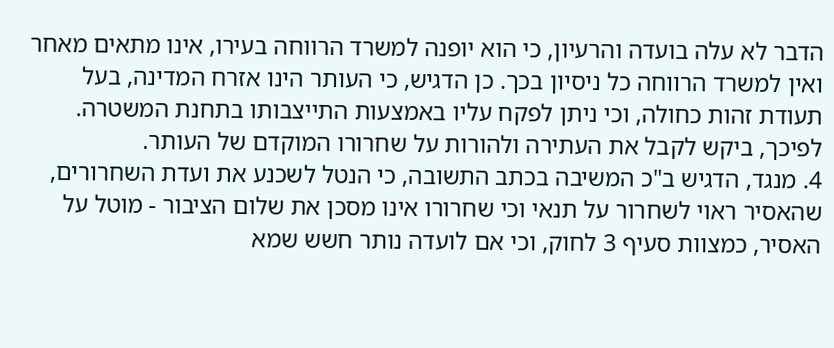הדבר לא עלה בועדה והרעיון, כי הוא יופנה למשרד הרווחה בעירו, אינו מתאים מאחר ואין למשרד הרווחה כל ניסיון בכך. כן הדגיש, כי העותר הינו אזרח המדינה, בעל תעודת זהות כחולה, וכי ניתן לפקח עליו באמצעות התייצבותו בתחנת המשטרה.
לפיכך, ביקש לקבל את העתירה ולהורות על שחרורו המוקדם של העותר.
4. מנגד, הדגיש ב"כ המשיבה בכתב התשובה, כי הנטל לשכנע את ועדת השחרורים, שהאסיר ראוי לשחרור על תנאי וכי שחרורו אינו מסכן את שלום הציבור - מוטל על האסיר, כמצוות סעיף 3 לחוק, וכי אם לועדה נותר חשש שמא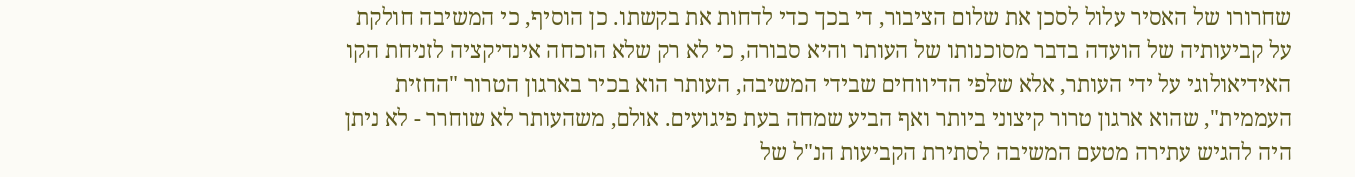שחרורו של האסיר עלול לסכן את שלום הציבור, די בכך כדי לדחות את בקשתו. כן הוסיף, כי המשיבה חולקת על קביעותיה של הועדה בדבר מסוכנותו של העותר והיא סבורה, כי לא רק שלא הוכחה אינדיקציה לזניחת הקו האידיאולוגי על ידי העותר, אלא שלפי הדיווחים שבידי המשיבה, העותר הוא בכיר בארגון הטרור "החזית העממית", שהוא ארגון טרור קיצוני ביותר ואף הביע שמחה בעת פיגועים. אולם, משהעותר לא שוחרר - לא ניתן היה להגיש עתירה מטעם המשיבה לסתירת הקביעות הנ"ל של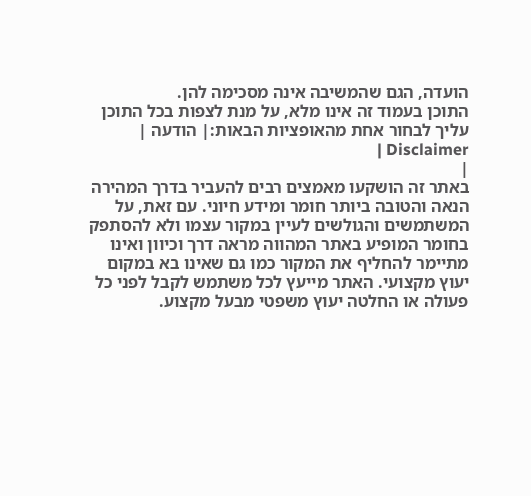הועדה, הגם שהמשיבה אינה מסכימה להן.
התוכן בעמוד זה אינו מלא, על מנת לצפות בכל התוכן עליך לבחור אחת מהאופציות הבאות:| הודעה | Disclaimer |
|
באתר זה הושקעו מאמצים רבים להעביר בדרך המהירה הנאה והטובה ביותר חומר ומידע חיוני. עם זאת, על המשתמשים והגולשים לעיין במקור עצמו ולא להסתפק בחומר המופיע באתר המהווה מראה דרך וכיוון ואינו מתיימר להחליף את המקור כמו גם שאינו בא במקום יעוץ מקצועי. האתר מייעץ לכל משתמש לקבל לפני כל פעולה או החלטה יעוץ משפטי מבעל מקצוע.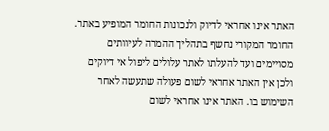האתר אינו אחראי לדיוק ולנכונות החומר המופיע באתר. החומר המקורי נחשף בתהליך ההמרה לעיוותים מסויימים ועד להעלתו לאתר עלולים ליפול אי דיוקים ולכן אין האתר אחראי לשום פעולה שתעשה לאחר השימוש בו. האתר אינו אחראי לשום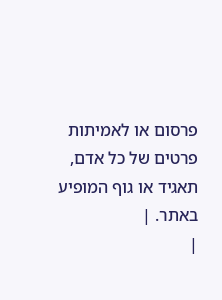פרסום או לאמיתות פרטים של כל אדם, תאגיד או גוף המופיע באתר. |
|